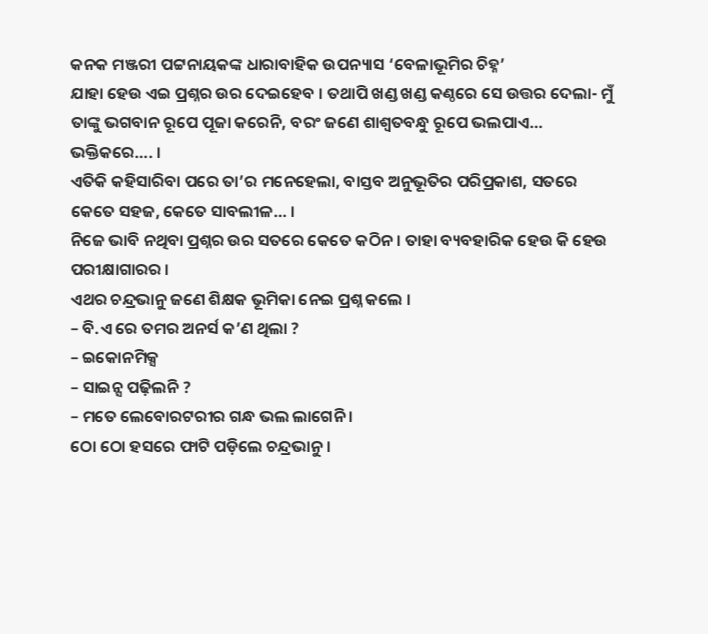କନକ ମଞ୍ଜରୀ ପଟ୍ଟନାୟକଙ୍କ ଧାରାବାହିକ ଉପନ୍ୟାସ ‘ବେଳାଭୂମିର ଚିହ୍ନ’
ଯାହା ହେଉ ଏଇ ପ୍ରଶ୍ନର ଉର ଦେଇହେବ । ତଥାପି ଖଣ୍ଡ ଖଣ୍ଡ କଣ୍ଠରେ ସେ ଉତ୍ତର ଦେଲା- ମୁଁ ତାଙ୍କୁ ଭଗବାନ ରୂପେ ପୂଜା କରେନି, ବରଂ ଜଣେ ଶାଶ୍ୱତବନ୍ଧୁ ରୂପେ ଭଲପାଏ… ଭକ୍ତିକରେ…. ।
ଏତିକି କହିସାରିବା ପରେ ତା’ର ମନେହେଲା, ବାସ୍ତବ ଅନୁଭୂତିର ପରିପ୍ରକାଶ, ସତରେ କେତେ ସହଜ, କେତେ ସାବଲୀଳ… ।
ନିଜେ ଭାବି ନଥିବା ପ୍ରଶ୍ନର ଉର ସତରେ କେତେ କଠିନ । ତାହା ବ୍ୟବହାରିକ ହେଉ କି ହେଉ ପରୀକ୍ଷାଗାରର ।
ଏଥର ଚନ୍ଦ୍ରଭାନୁ ଜଣେ ଶିକ୍ଷକ ଭୂମିକା ନେଇ ପ୍ରଶ୍ନ କଲେ ।
– ବି.ଏ ରେ ତମର ଅନର୍ସ କ’ଣ ଥିଲା ?
– ଇକୋନମିକ୍ସ
– ସାଇନ୍ସ ପଢ଼ିଲନି ?
– ମତେ ଲେବୋରଟରୀର ଗନ୍ଧ ଭଲ ଲାଗେନି ।
ଠୋ ଠୋ ହସରେ ଫାଟି ପଡ଼ିଲେ ଚନ୍ଦ୍ରଭାନୁ ।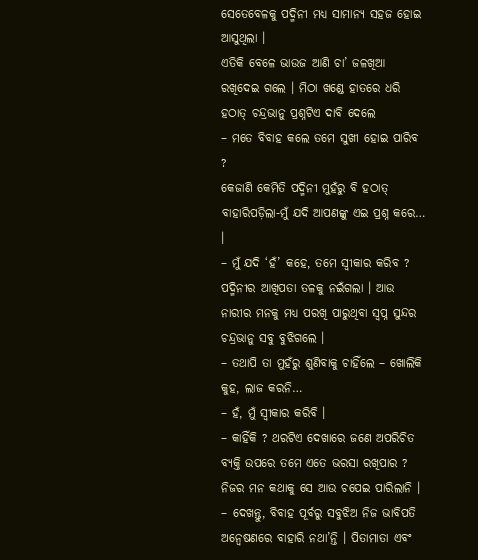ସେତେବେଳକୁ ପଦ୍ମିନୀ ମଧ୍ୟ ସାମାନ୍ୟ ସହଜ ହୋଇ ଆସୁଥିଲା ।
ଏତିକି ବେଳେ ଭାଉଜ ଆଣି ଚା’ ଜଳଖିଆ ରଖିଦେଇ ଗଲେ । ମିଠା ଖଣ୍ଡେ ହାତରେ ଧରି ହଠାତ୍ ଚନ୍ଦ୍ରଭାନୁ ପ୍ରଶ୍ନଟିଏ ଦାବି ଦେଲେ
– ମତେ ବିବାହ କଲେ ତମେ ସୁଖୀ ହୋଇ ପାରିବ ?
କେଜାଣି କେମିତି ପଦ୍ମିନୀ ମୁହଁରୁ ବି ହଠାତ୍ ବାହାରିପଡ଼ିଲା-ମୁଁ ଯଦି ଆପଣଙ୍କୁ ଏଇ ପ୍ରଶ୍ନ କରେ… ।
– ମୁଁ ଯଦି ‘ହଁ’ କହେ, ତମେ ସ୍ୱୀକାର କରିବ ?
ପଦ୍ମିନୀର ଆଖିପତା ତଳକୁ ନଇଁଗଲା । ଆଉ ନାରୀର ମନକୁ ମଧ୍ୟ ପରଖି ପାରୁଥିବା ସ୍ୱପ୍ନ ସୁନ୍ଦର ଚନ୍ଦ୍ରଭାନୁ ସବୁ ବୁଝିଗଲେ ।
– ତଥାପି ତା ମୁହଁରୁ ଶୁଣିବାକୁ ଚାହିଁଲେ – ଖୋଲିକି କୁହ, ଲାଜ କରନି…
– ହଁ, ମୁଁ ସ୍ୱୀକାର କରିବି ।
– କାହିଁକି ? ଥରଟିଏ ଦେଖାରେ ଜଣେ ଅପରିଚିତ ବ୍ୟକ୍ତି ଉପରେ ତମେ ଏତେ ଭରସା ରଖିପାର ?
ନିଜର ମନ କଥାକୁ ସେ ଆଉ ଚପେଇ ପାରିଲାନି ।
– ଦେଖନ୍ତୁ, ବିବାହ ପୂର୍ବରୁ ସବୁଝିଅ ନିଜ ଭାବିପତି ଅନ୍ୱେଷଣରେ ବାହାରି ନଥା’ନ୍ତି । ପିତାମାତା ଏବଂ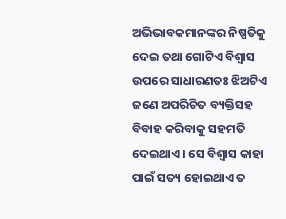ଅଭିଭାବକମାନଙ୍କର ନିଷ୍ପତିକୁ ଦେଇ ତଥା ଗୋଟିଏ ବିଶ୍ୱାସ ଉପରେ ସାଧାରଣତଃ ଝିଅଟିଏ ଜଣେ ଅପରିଚିତ ବ୍ୟକ୍ତିସହ ବିବାହ କରିବାକୁ ସହମତି ଦେଇଥାଏ । ସେ ବିଶ୍ୱାସ କାହା ପାଇଁ ସତ୍ୟ ହୋଇଥାଏ ତ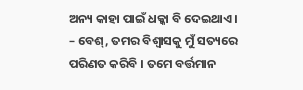ଅନ୍ୟ କାହା ପାଇଁ ଧକ୍କା ବି ଦେଇଥାଏ ।
– ବେଶ୍, ତମର ବିଶ୍ୱାସକୁ ମୁଁ ସତ୍ୟରେ ପରିଣତ କରିବି । ତମେ ବର୍ତ୍ତମାନ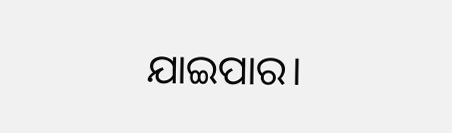ଯାଇପାର।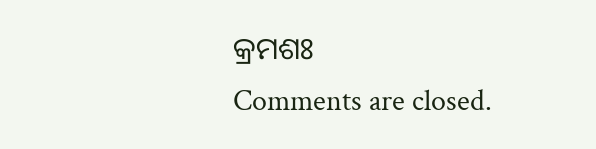କ୍ରମଶଃ
Comments are closed.